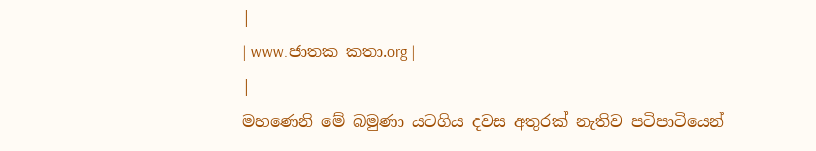|
| www.ජාතක කතා.org |
|
මහණෙනි මේ බමුණා යටගිය දවස අතුරක් නැතිව පටිපාටියෙන්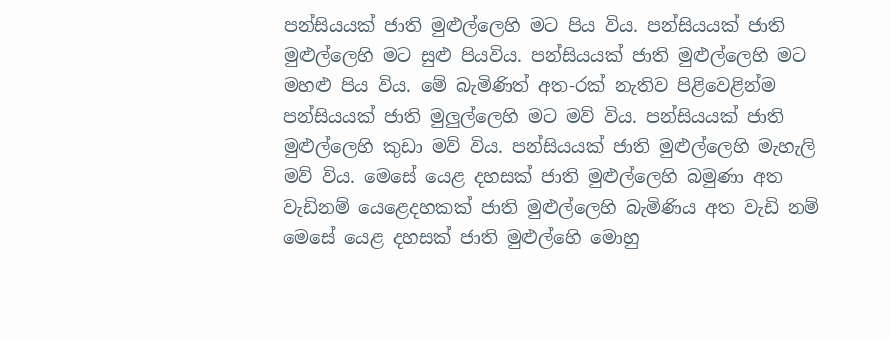පන්සියයක් ජාති මුළුල්ලෙහි මට පිය විය. පන්සියයක් ජාති මුළුල්ලෙහි මට සුළු පියවිය. පන්සියයක් ජාති මුළුල්ලෙහි මට මහළු පිය විය. මේ බැමිණිත් අත-රක් නැතිව පිළිවෙළින්ම පන්සියයක් ජාති මුලුල්ලෙහි මට මව් විය. පන්සියයක් ජාති මුළුල්ලෙහි කුඩා මව් විය. පන්සියයක් ජාති මුළුල්ලෙහි මැහැලි මව් විය. මෙසේ යෙළ දහසක් ජාති මුළුල්ලෙහි බමුණා අත වැඩිනම් යෙළෙදහකක් ජාති මුළුල්ලෙහි බැමිණිය අත වැඩි නම් මෙසේ යෙළ දහසක් ජාති මුළුල්හෙි මොහු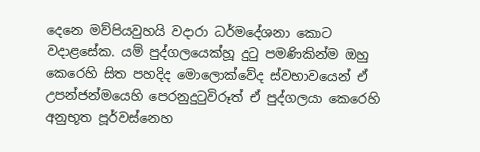දෙනෙ මව්පියවුහයි වදාරා ධර්මදේශනා කොට වදාළසේක. යම් පුද්ගලයෙක්හූ දුටු පමණිකින්ම ඔහු කෙරෙහි සිත පහදිද මොලොක්වේද ස්වභාවයෙන් ඒ උපන්ජන්මයෙහි පෙරනුදුටුවිරූත් ඒ පුද්ගලයා කෙරෙහි අනුභූත පූර්වස්නෙහ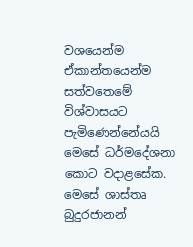වශයෙන්ම ඒකාන්තයෙන්ම සත්වතෙමේ විශ්වාසයට පැමිණෙන්නේයයි මෙසේ ධර්මදේශනා කොට වදාළසේක. මෙසේ ශාස්තෘ බුදුරජානන්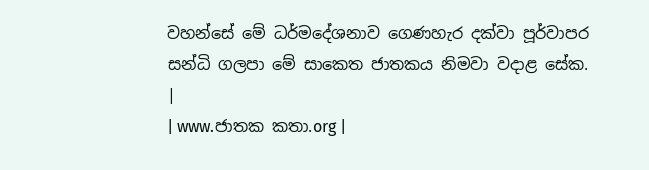වහන්සේ මේ ධර්මදේශනාව ගෙණහැර දක්වා පූර්වාපර සන්ධි ගලපා මේ සාකෙත ජාතකය නිමවා වදාළ සේක.
|
| www.ජාතක කතා.org |